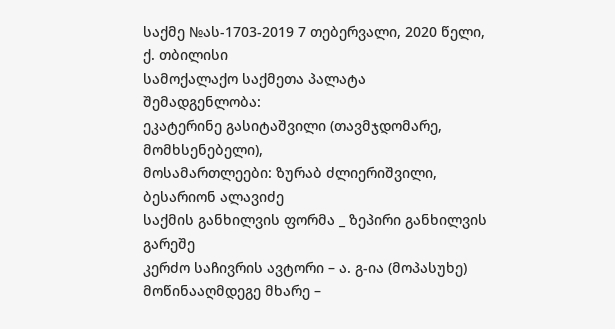საქმე №ას-1703-2019 7 თებერვალი, 2020 წელი,
ქ. თბილისი
სამოქალაქო საქმეთა პალატა
შემადგენლობა:
ეკატერინე გასიტაშვილი (თავმჯდომარე, მომხსენებელი),
მოსამართლეები: ზურაბ ძლიერიშვილი,
ბესარიონ ალავიძე
საქმის განხილვის ფორმა _ ზეპირი განხილვის გარეშე
კერძო საჩივრის ავტორი – ა. გ-ია (მოპასუხე)
მოწინააღმდეგე მხარე –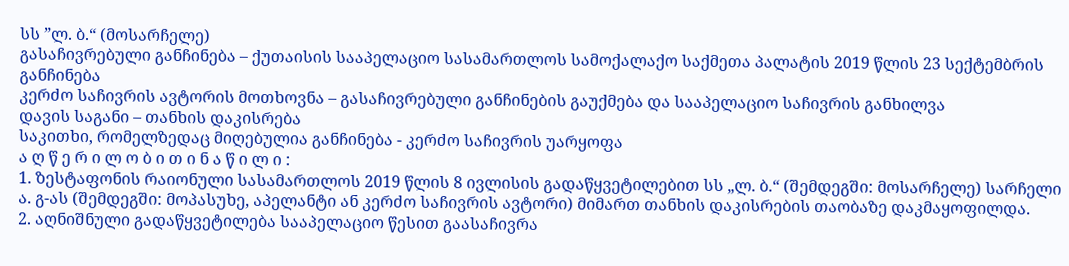სს ”ლ. ბ.“ (მოსარჩელე)
გასაჩივრებული განჩინება – ქუთაისის სააპელაციო სასამართლოს სამოქალაქო საქმეთა პალატის 2019 წლის 23 სექტემბრის განჩინება
კერძო საჩივრის ავტორის მოთხოვნა – გასაჩივრებული განჩინების გაუქმება და სააპელაციო საჩივრის განხილვა
დავის საგანი – თანხის დაკისრება
საკითხი, რომელზედაც მიღებულია განჩინება - კერძო საჩივრის უარყოფა
ა ღ წ ე რ ი ლ ო ბ ი თ ი ნ ა წ ი ლ ი :
1. ზესტაფონის რაიონული სასამართლოს 2019 წლის 8 ივლისის გადაწყვეტილებით სს „ლ. ბ.“ (შემდეგში: მოსარჩელე) სარჩელი ა. გ-ას (შემდეგში: მოპასუხე, აპელანტი ან კერძო საჩივრის ავტორი) მიმართ თანხის დაკისრების თაობაზე დაკმაყოფილდა.
2. აღნიშნული გადაწყვეტილება სააპელაციო წესით გაასაჩივრა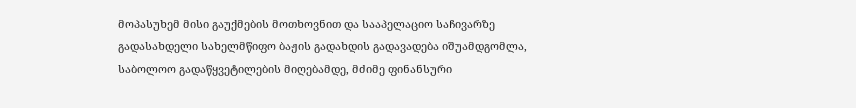მოპასუხემ მისი გაუქმების მოთხოვნით და სააპელაციო საჩივარზე გადასახდელი სახელმწიფო ბაჟის გადახდის გადავადება იშუამდგომლა, საბოლოო გადაწყვეტილების მიღებამდე, მძიმე ფინანსური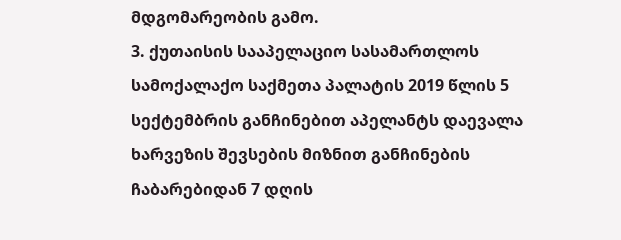მდგომარეობის გამო.
3. ქუთაისის სააპელაციო სასამართლოს სამოქალაქო საქმეთა პალატის 2019 წლის 5 სექტემბრის განჩინებით აპელანტს დაევალა ხარვეზის შევსების მიზნით განჩინების ჩაბარებიდან 7 დღის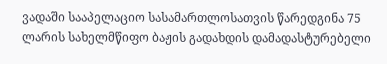ვადაში სააპელაციო სასამართლოსათვის წარედგინა 75 ლარის სახელმწიფო ბაჟის გადახდის დამადასტურებელი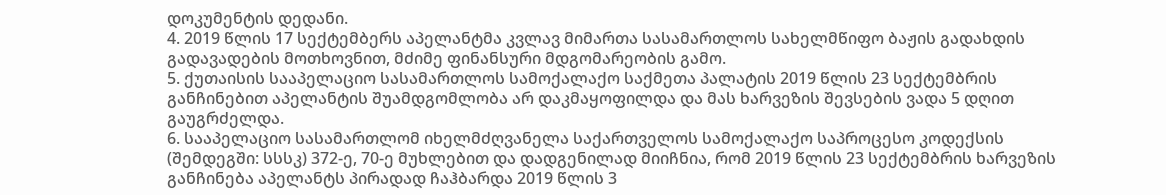დოკუმენტის დედანი.
4. 2019 წლის 17 სექტემბერს აპელანტმა კვლავ მიმართა სასამართლოს სახელმწიფო ბაჟის გადახდის გადავადების მოთხოვნით, მძიმე ფინანსური მდგომარეობის გამო.
5. ქუთაისის სააპელაციო სასამართლოს სამოქალაქო საქმეთა პალატის 2019 წლის 23 სექტემბრის განჩინებით აპელანტის შუამდგომლობა არ დაკმაყოფილდა და მას ხარვეზის შევსების ვადა 5 დღით გაუგრძელდა.
6. სააპელაციო სასამართლომ იხელმძღვანელა საქართველოს სამოქალაქო საპროცესო კოდექსის (შემდეგში: სსსკ) 372-ე, 70-ე მუხლებით და დადგენილად მიიჩნია, რომ 2019 წლის 23 სექტემბრის ხარვეზის განჩინება აპელანტს პირადად ჩაჰბარდა 2019 წლის 3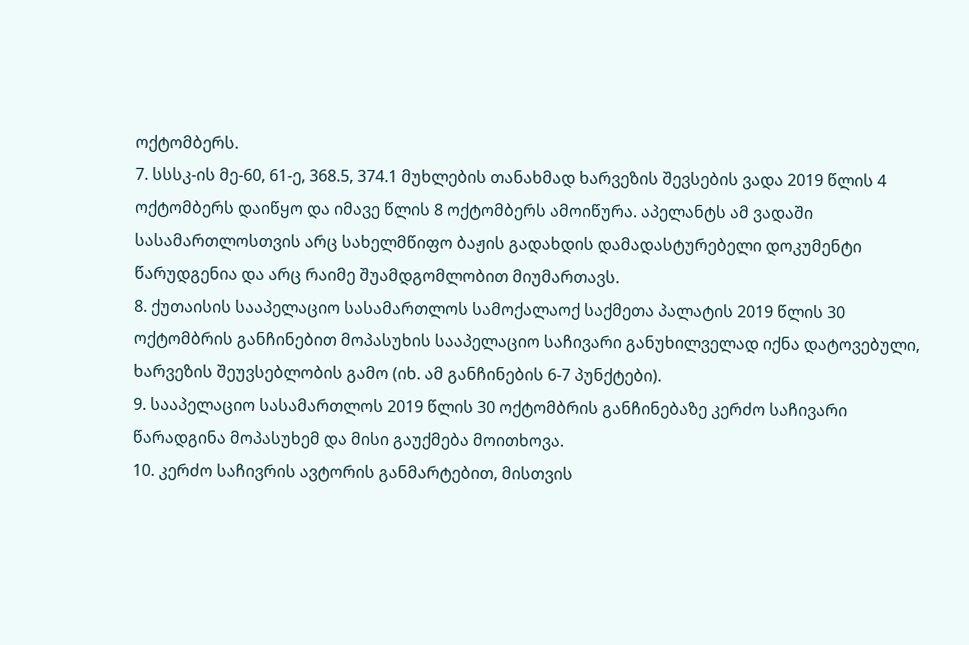ოქტომბერს.
7. სსსკ-ის მე-60, 61-ე, 368.5, 374.1 მუხლების თანახმად ხარვეზის შევსების ვადა 2019 წლის 4 ოქტომბერს დაიწყო და იმავე წლის 8 ოქტომბერს ამოიწურა. აპელანტს ამ ვადაში სასამართლოსთვის არც სახელმწიფო ბაჟის გადახდის დამადასტურებელი დოკუმენტი წარუდგენია და არც რაიმე შუამდგომლობით მიუმართავს.
8. ქუთაისის სააპელაციო სასამართლოს სამოქალაოქ საქმეთა პალატის 2019 წლის 30 ოქტომბრის განჩინებით მოპასუხის სააპელაციო საჩივარი განუხილველად იქნა დატოვებული, ხარვეზის შეუვსებლობის გამო (იხ. ამ განჩინების 6-7 პუნქტები).
9. სააპელაციო სასამართლოს 2019 წლის 30 ოქტომბრის განჩინებაზე კერძო საჩივარი წარადგინა მოპასუხემ და მისი გაუქმება მოითხოვა.
10. კერძო საჩივრის ავტორის განმარტებით, მისთვის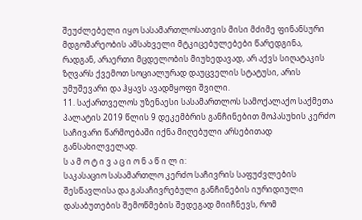შეუძლებელი იყო სასამართლოსათვის მისი მძიმე ფინანსური მდგომარეობის ამსახველი მტკიცებულებები წარედგინა, რადგან, არაერთი მცდელობის მიუხედავად, არ აქვს სიღატაკის ზღვარს ქვემოთ სოციალურად დაუცველის სტატუსი, არის უმუშევარი და ჰყავს ავადმყოფი შვილი.
11. საქართველოს უზენაესი სასამართლოს სამოქალაქო საქმეთა პალატის 2019 წლის 9 დეკემბრის განჩინებით მოპასუხის კერძო საჩივარი წარმოებაში იქნა მიღებული არსებითად განსახილველად.
ს ა მ ო ტ ი ვ ა ც ი ო ნ ა წ ი ლ ი:
საკასაციო სასამართლო კერძო საჩივრის საფუძვლების შესწავლისა და გასაჩივრებული განჩინების იურიდიული დასაბუთების შემოწმების შედეგად მიიჩნევს, რომ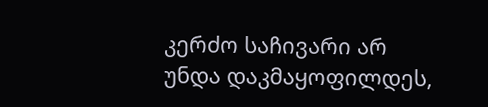კერძო საჩივარი არ უნდა დაკმაყოფილდეს,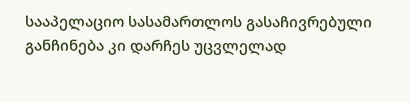სააპელაციო სასამართლოს გასაჩივრებული განჩინება კი დარჩეს უცვლელად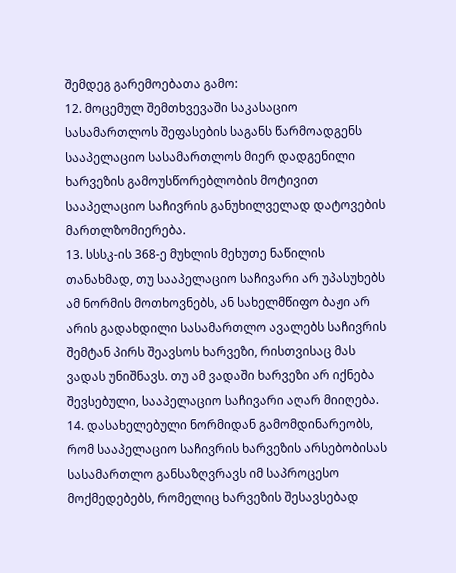შემდეგ გარემოებათა გამო:
12. მოცემულ შემთხვევაში საკასაციო სასამართლოს შეფასების საგანს წარმოადგენს სააპელაციო სასამართლოს მიერ დადგენილი ხარვეზის გამოუსწორებლობის მოტივით სააპელაციო საჩივრის განუხილველად დატოვების მართლზომიერება.
13. სსსკ-ის 368-ე მუხლის მეხუთე ნაწილის თანახმად, თუ სააპელაციო საჩივარი არ უპასუხებს ამ ნორმის მოთხოვნებს, ან სახელმწიფო ბაჟი არ არის გადახდილი სასამართლო ავალებს საჩივრის შემტან პირს შეავსოს ხარვეზი, რისთვისაც მას ვადას უნიშნავს. თუ ამ ვადაში ხარვეზი არ იქნება შევსებული, სააპელაციო საჩივარი აღარ მიიღება.
14. დასახელებული ნორმიდან გამომდინარეობს, რომ სააპელაციო საჩივრის ხარვეზის არსებობისას სასამართლო განსაზღვრავს იმ საპროცესო მოქმედებებს, რომელიც ხარვეზის შესავსებად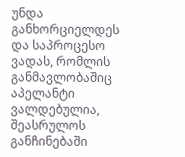უნდა განხორციელდეს და საპროცესო ვადას, რომლის განმავლობაშიც აპელანტი ვალდებულია, შეასრულოს განჩინებაში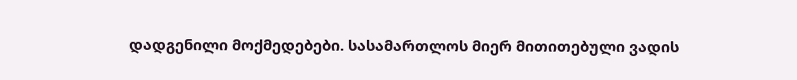დადგენილი მოქმედებები. სასამართლოს მიერ მითითებული ვადის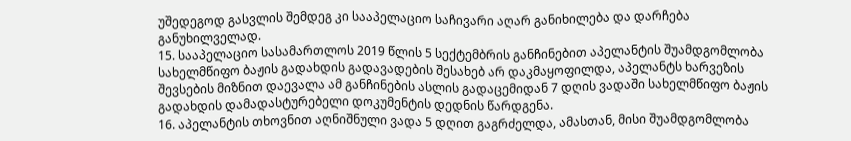უშედეგოდ გასვლის შემდეგ კი სააპელაციო საჩივარი აღარ განიხილება და დარჩება განუხილველად.
15. სააპელაციო სასამართლოს 2019 წლის 5 სექტემბრის განჩინებით აპელანტის შუამდგომლობა სახელმწიფო ბაჟის გადახდის გადავადების შესახებ არ დაკმაყოფილდა, აპელანტს ხარვეზის შევსების მიზნით დაევალა ამ განჩინების ასლის გადაცემიდან 7 დღის ვადაში სახელმწიფო ბაჟის გადახდის დამადასტურებელი დოკუმენტის დედნის წარდგენა.
16. აპელანტის თხოვნით აღნიშნული ვადა 5 დღით გაგრძელდა, ამასთან, მისი შუამდგომლობა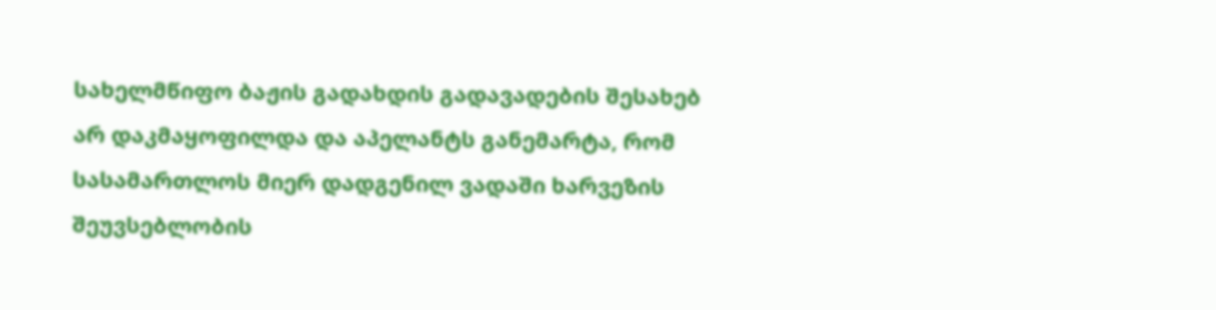სახელმწიფო ბაჟის გადახდის გადავადების შესახებ არ დაკმაყოფილდა და აპელანტს განემარტა, რომ სასამართლოს მიერ დადგენილ ვადაში ხარვეზის შეუვსებლობის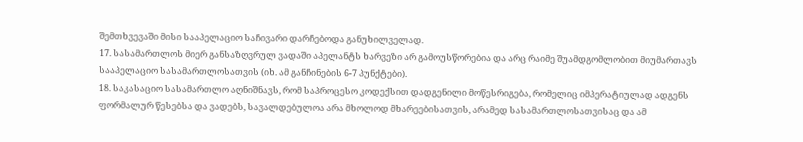შემთხვევაში მისი სააპელაციო საჩივარი დარჩებოდა განუხილველად.
17. სასამართლოს მიერ განსაზღვრულ ვადაში აპელანტს ხარვეზი არ გამოუსწორებია და არც რაიმე შუამდგომლობით მიუმართავს სააპელაციო სასამართლოსათვის (იხ. ამ განჩინების 6-7 პუნქტები).
18. საკასაციო სასამართლო აღნიშნავს, რომ საპროცესო კოდექსით დადგენილი მოწესრიგება, რომელიც იმპერატიულად ადგენს ფორმალურ წესებსა და ვადებს, სავალდებულოა არა მხოლოდ მხარეებისათვის, არამედ სასამართლოსათვისაც და ამ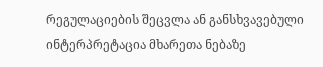რეგულაციების შეცვლა ან განსხვავებული ინტერპრეტაცია მხარეთა ნებაზე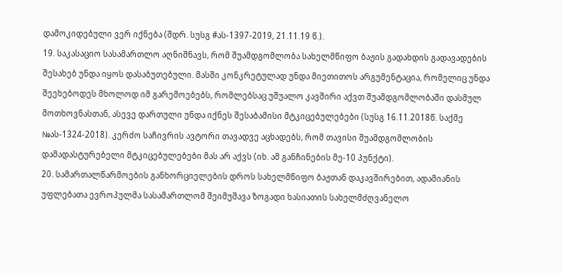დამოკიდებული ვერ იქნება (შდრ. სუსგ #ას-1397-2019, 21.11.19 წ.).
19. საკასაციო სასამართლო აღნიშნავს, რომ შუამდგომლობა სახელმწიფო ბაჟის გადახდის გადავადების შესახებ უნდა იყოს დასაბუთებული. მასში კონკრეტულად უნდა მიეთითოს არგუმენტაცია, რომელიც უნდა შეეხებოდეს მხოლოდ იმ გარემოებებს, რომლებსაც უშუალო კავშირი აქვთ შუამდგომლობაში დასმულ მოთხოვნასთან, ასევე დართული უნდა იქნეს შესაბამისი მტკიცებულებები (სუსგ 16.11.2018წ. საქმე №ას-1324-2018). კერძო საჩივრის ავტორი თავადვე აცხადებს, რომ თავისი შუამდგომლობის დამადასტურებელი მტკიცებულებები მას არ აქვს (იხ. ამ განჩინების მე-10 პუნქტი).
20. სამართალწარმოების განხორციელების დროს სახელმწიფო ბაჟთან დაკავშირებით, ადამიანის უფლებათა ევროპულმა სასამართლომ შეიმუშავა ზოგადი ხასიათის სახელმძღვანელო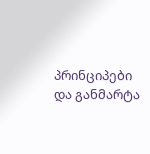პრინციპები და განმარტა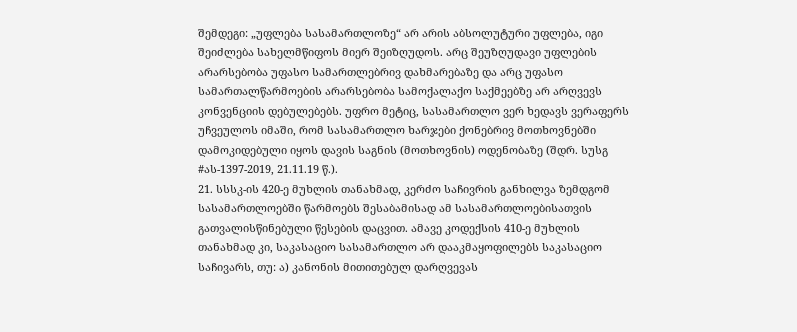შემდეგი: „უფლება სასამართლოზე“ არ არის აბსოლუტური უფლება, იგი შეიძლება სახელმწიფოს მიერ შეიზღუდოს. არც შეუზღუდავი უფლების არარსებობა უფასო სამართლებრივ დახმარებაზე და არც უფასო სამართალწარმოების არარსებობა სამოქალაქო საქმეებზე არ არღვევს კონვენციის დებულებებს. უფრო მეტიც, სასამართლო ვერ ხედავს ვერაფერს უჩვეულოს იმაში, რომ სასამართლო ხარჯები ქონებრივ მოთხოვნებში დამოკიდებული იყოს დავის საგნის (მოთხოვნის) ოდენობაზე (შდრ. სუსგ #ას-1397-2019, 21.11.19 წ.).
21. სსსკ-ის 420-ე მუხლის თანახმად, კერძო საჩივრის განხილვა ზემდგომ სასამართლოებში წარმოებს შესაბამისად ამ სასამართლოებისათვის გათვალისწინებული წესების დაცვით. ამავე კოდექსის 410-ე მუხლის თანახმად კი, საკასაციო სასამართლო არ დააკმაყოფილებს საკასაციო საჩივარს, თუ: ა) კანონის მითითებულ დარღვევას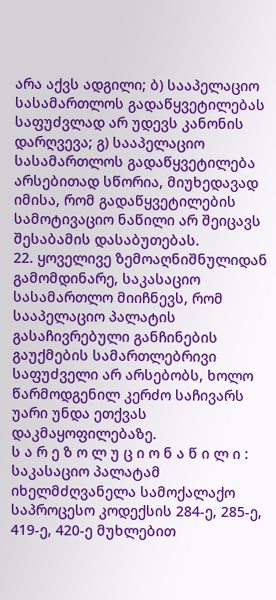არა აქვს ადგილი; ბ) სააპელაციო სასამართლოს გადაწყვეტილებას საფუძვლად არ უდევს კანონის დარღვევა; გ) სააპელაციო სასამართლოს გადაწყვეტილება არსებითად სწორია, მიუხედავად იმისა, რომ გადაწყვეტილების სამოტივაციო ნაწილი არ შეიცავს შესაბამის დასაბუთებას.
22. ყოველივე ზემოაღნიშნულიდან გამომდინარე, საკასაციო სასამართლო მიიჩნევს, რომ სააპელაციო პალატის გასაჩივრებული განჩინების გაუქმების სამართლებრივი საფუძველი არ არსებობს, ხოლო წარმოდგენილ კერძო საჩივარს უარი უნდა ეთქვას დაკმაყოფილებაზე.
ს ა რ ე ზ ო ლ უ ც ი ო ნ ა წ ი ლ ი :
საკასაციო პალატამ იხელმძღვანელა სამოქალაქო საპროცესო კოდექსის 284-ე, 285-ე, 419-ე, 420-ე მუხლებით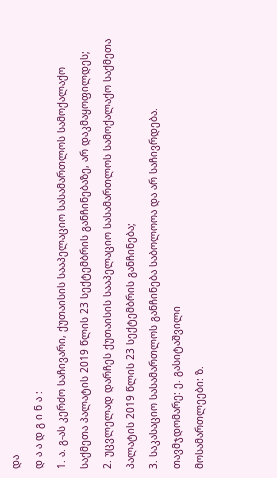და
დ ა ა დ გ ი ნ ა :
1. ა. გ-ას კერძო საჩივარი, ქუთაისის სააპელაციო სასამართლოს სამოქალაქო საქმეთა პალატის 2019 წლის 23 სექტემბრის განჩინებაზე, არ დაკმაყოფილდეს;
2. უცვლელად დარჩეს ქუთაისის სააპელაციო სასამართლოს სამოქალაქო საქმეთა პალატის 2019 წლის 23 სექტემბრის განჩინება;
3. საკასაციო სასამართლოს განჩინება საბოლოოა და არ საჩივრდება.
თავმჯდომარე: ე. გასიტაშვილი
მოსამართლეები: ზ.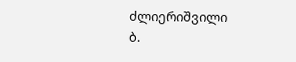ძლიერიშვილი
ბ.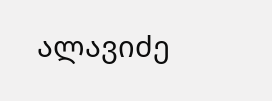ალავიძე